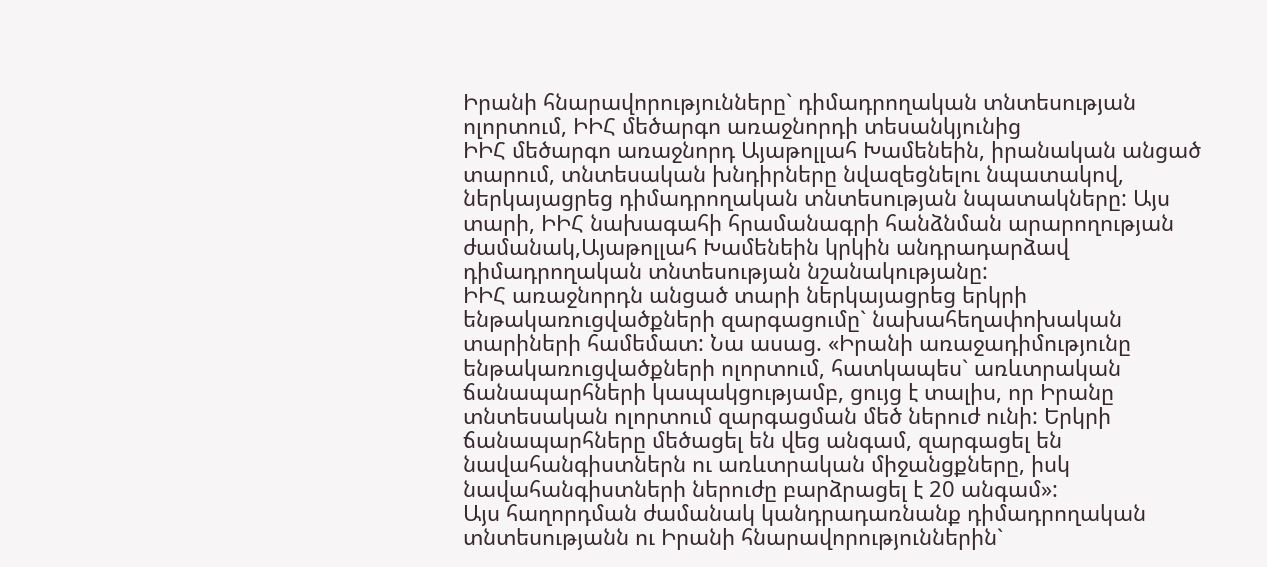Իրանի հնարավորությունները` դիմադրողական տնտեսության ոլորտում, ԻԻՀ մեծարգո առաջնորդի տեսանկյունից
ԻԻՀ մեծարգո առաջնորդ Այաթոլլահ Խամենեին, իրանական անցած տարում, տնտեսական խնդիրները նվազեցնելու նպատակով, ներկայացրեց դիմադրողական տնտեսության նպատակները: Այս տարի, ԻԻՀ նախագահի հրամանագրի հանձնման արարողության ժամանակ,Այաթոլլահ Խամենեին կրկին անդրադարձավ դիմադրողական տնտեսության նշանակությանը:
ԻԻՀ առաջնորդն անցած տարի ներկայացրեց երկրի ենթակառուցվածքների զարգացումը` նախահեղափոխական տարիների համեմատ: Նա ասաց. «Իրանի առաջադիմությունը ենթակառուցվածքների ոլորտում, հատկապես` առևտրական ճանապարհների կապակցությամբ, ցույց է տալիս, որ Իրանը տնտեսական ոլորտում զարգացման մեծ ներուժ ունի: Երկրի ճանապարհները մեծացել են վեց անգամ, զարգացել են նավահանգիստներն ու առևտրական միջանցքները, իսկ նավահանգիստների ներուժը բարձրացել է 20 անգամ»:
Այս հաղորդման ժամանակ կանդրադառնանք դիմադրողական տնտեսությանն ու Իրանի հնարավորություններին`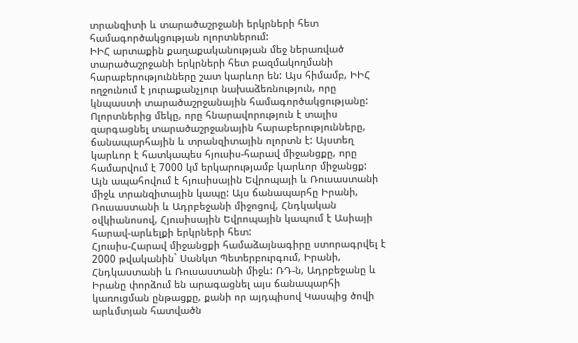տրանզիտի և տարածաշրջանի երկրների հետ համագործակցության ոլորտներում:
ԻԻՀ արտաքին քաղաքականության մեջ ներառված տարածաշրջանի երկրների հետ բազմակողմանի հարաբերությունները շատ կարևոր են: Այս հիմամբ, ԻԻՀ ողջունում է յուրաքանչյուր նախաձեռնություն, որը կնպաստի տարածաշրջանային համագործակցությանը: Ոլորտներից մեկը, որը հնարավորություն է տալիս զարգացնել տարածաշրջանային հարաբերությունները, ճանապարհային և տրանզիտային ոլորտն է: Այստեղ կարևոր է հատկապես հյուսիս-հարավ միջանցքը, որը համարվում է 7000 կմ երկարությամբ կարևոր միջանցք: Այն ապահովում է հյուսիսային Եվրոպայի և Ռուսաստանի միջև տրանզիտային կապը: Այս ճանապարհը Իրանի, Ռուսաստանի և Ադրբեջանի միջոցով, Հնդկական օվկիանոսով, Հյուսիսային Եվրոպային կապում է Ասիայի հարավ-արևելքի երկրների հետ:
Հյուսիս-Հարավ միջանցքի համաձայնագիրը ստորագրվել է 2000 թվականին` Սանկտ Պետերբուրգում, Իրանի, Հնդկաստանի և Ռուսաստանի միջև: ՌԴ-ն, Ադրբեջանը և Իրանը փորձում են արագացնել այս ճանապարհի կառուցման ընթացքը, քանի որ այդպիսով Կասպից ծովի արևմտյան հատվածն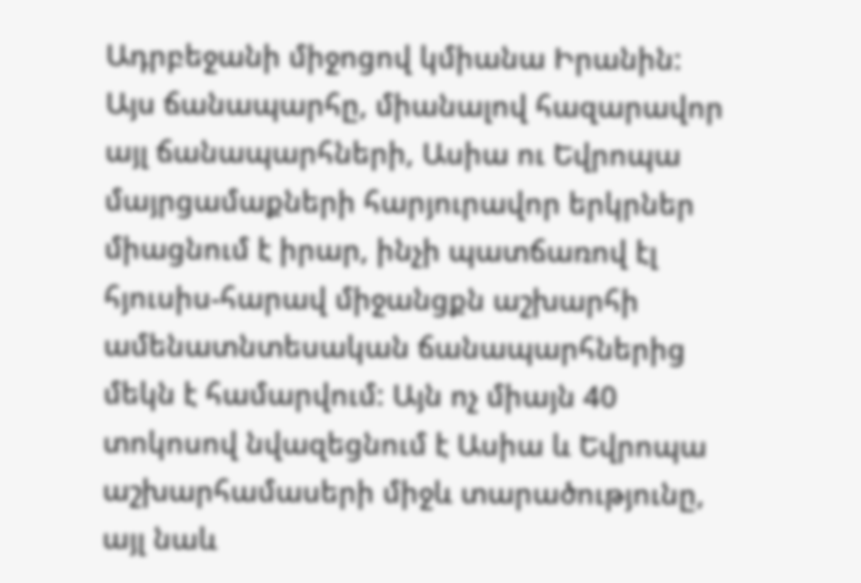Ադրբեջանի միջոցով կմիանա Իրանին: Այս ճանապարհը, միանալով հազարավոր այլ ճանապարհների, Ասիա ու Եվրոպա մայրցամաքների հարյուրավոր երկրներ միացնում է իրար, ինչի պատճառով էլ հյուսիս-հարավ միջանցքն աշխարհի ամենատնտեսական ճանապարհներից մեկն է համարվում: Այն ոչ միայն 40 տոկոսով նվազեցնում է Ասիա և Եվրոպա աշխարհամասերի միջև տարածությունը, այլ նաև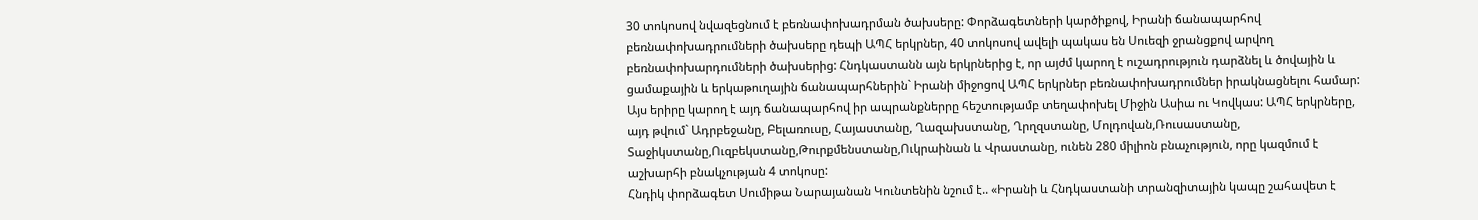30 տոկոսով նվազեցնում է բեռնափոխադրման ծախսերը: Փորձագետների կարծիքով, Իրանի ճանապարհով բեռնափոխադրումների ծախսերը դեպի ԱՊՀ երկրներ, 40 տոկոսով ավելի պակաս են Սուեզի ջրանցքով արվող բեռնափոխարդումների ծախսերից: Հնդկաստանն այն երկրներից է, որ այժմ կարող է ուշադրություն դարձնել և ծովային և ցամաքային և երկաթուղային ճանապարհներին` Իրանի միջոցով ԱՊՀ երկրներ բեռնափոխադրումներ իրակնացնելու համար:
Այս երիրը կարող է այդ ճանապարհով իր ապրանքներրը հեշտությամբ տեղափոխել Միջին Ասիա ու Կովկաս: ԱՊՀ երկրները, այդ թվում` Ադրբեջանը, Բելառուսը, Հայաստանը, Ղազախստանը, Ղրղզստանը, Մոլդովան,Ռուսաստանը, Տաջիկստանը,Ուզբեկստանը,Թուրքմենստանը,Ուկրաինան և Վրաստանը, ունեն 280 միլիոն բնաչություն, որը կազմում է աշխարհի բնակչության 4 տոկոսը:
Հնդիկ փորձագետ Սումիթա Նարայանան Կունտենին նշում է.. «Իրանի և Հնդկաստանի տրանզիտային կապը շահավետ է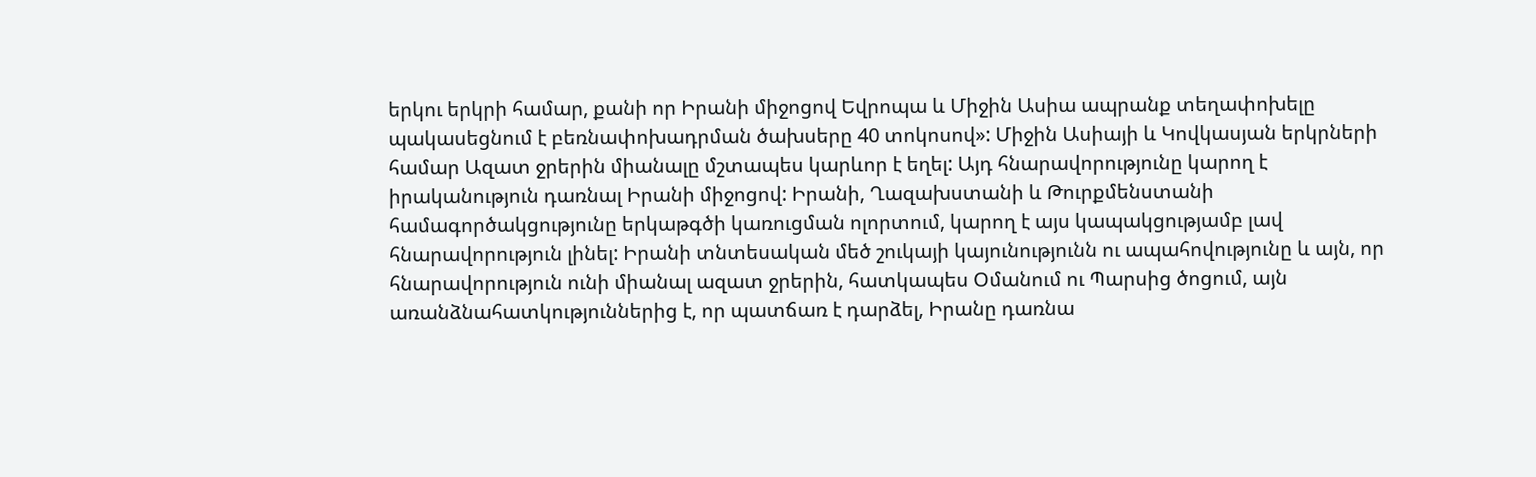երկու երկրի համար, քանի որ Իրանի միջոցով Եվրոպա և Միջին Ասիա ապրանք տեղափոխելը պակասեցնում է բեռնափոխադրման ծախսերը 40 տոկոսով»: Միջին Ասիայի և Կովկասյան երկրների համար Ազատ ջրերին միանալը մշտապես կարևոր է եղել: Այդ հնարավորությունը կարող է իրականություն դառնալ Իրանի միջոցով: Իրանի, Ղազախստանի և Թուրքմենստանի համագործակցությունը երկաթգծի կառուցման ոլորտում, կարող է այս կապակցությամբ լավ հնարավորություն լինել: Իրանի տնտեսական մեծ շուկայի կայունությունն ու ապահովությունը և այն, որ հնարավորություն ունի միանալ ազատ ջրերին, հատկապես Օմանում ու Պարսից ծոցում, այն առանձնահատկություններից է, որ պատճառ է դարձել, Իրանը դառնա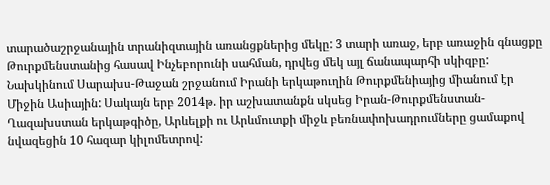տարածաշրջանային տրանիզտային առանցքներից մեկը: 3 տարի առաջ, երբ առաջին գնացքը Թուրքմենստանից հասավ Ինչեբորունի սահման, դրվեց մեկ այլ ճանապարհի սկիզբը: Նախկինում Սարախս-Թաջան շրջանում Իրանի երկաթուղին Թուրքմենիայից միանում էր Միջին Ասիային: Սակայն երբ 2014թ. իր աշխատանքն սկսեց Իրան-Թուրքմենստան-Ղազախստան երկաթգիծը, Արևելքի ու Արևմուտքի միջև բեռնափոխադրումները ցամաքով նվազեցին 10 հազար կիլոմետրով: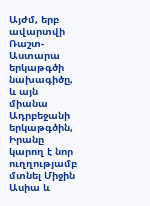Այժմ, երբ ավարտվի Ռաշտ-Աստարա երկաթգծի նախագիծը, և այն միանա Ադրբեջանի երկաթգծին, Իրանը կարող է նոր ուղղությամբ մտնել Միջին Ասիա և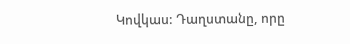Կովկաս: Դաղստանը, որը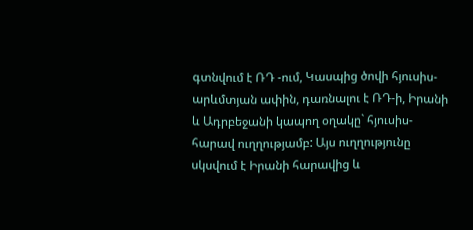գտնվում է ՌԴ -ում, Կասպից ծովի հյուսիս-արևմտյան ափին, դառնալու է ՌԴ-ի, Իրանի և Ադրբեջանի կապող օղակը` հյուսիս-հարավ ուղղությամբ: Այս ուղղությունը սկսվում է Իրանի հարավից և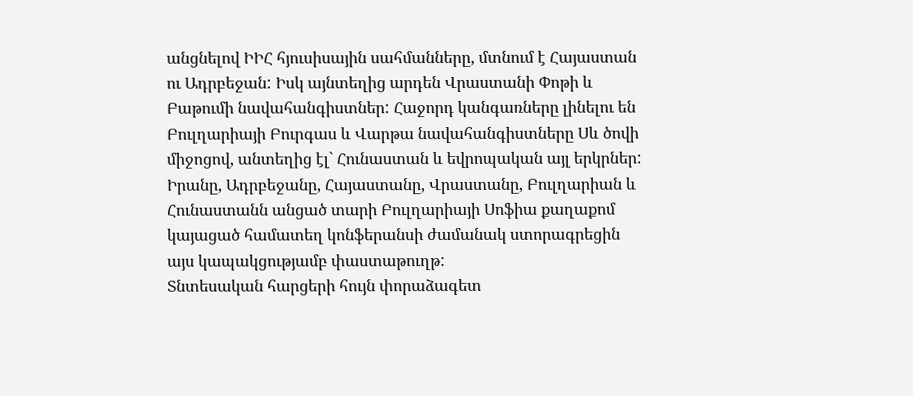անցնելով ԻԻՀ հյուսիսային սահմանները, մտնում է Հայաստան ու Ադրբեջան: Իսկ այնտեղից արդեն Վրաստանի Փոթի և Բաթումի նավահանգիստներ: Հաջորդ կանգառները լինելու են Բուլղարիայի Բուրգաս և Վարթա նավահանգիստները Սև ծովի միջոցով, անտեղից էլ` Հունաստան և եվրոպական այլ երկրներ: Իրանը, Ադրբեջանը, Հայաստանը, Վրաստանը, Բուլղարիան և Հունաստանն անցած տարի Բուլղարիայի Սոֆիա քաղաքոմ կայացած համատեղ կոնֆերանսի ժամանակ ստորագրեցին այս կապակցությամբ փաստաթուղթ:
Տնտեսական հարցերի հույն փորաձագետ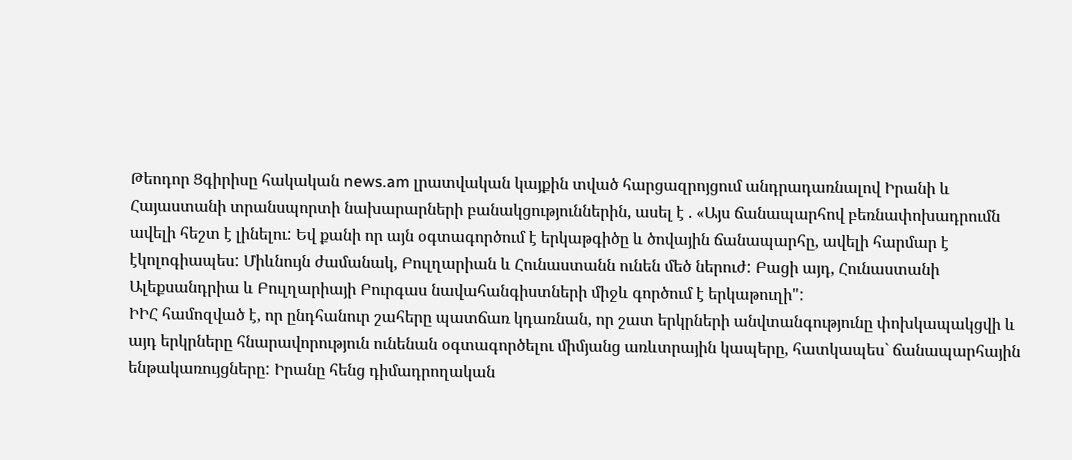Թեոդոր Ցգիրիսը հակական news.am լրատվական կայքին տված հարցազրոյցում անդրադառնալով Իրանի և Հայաստանի տրանսպորտի նախարարների բանակցություններին, ասել է . «Այս ճանապարհով բեռնափոխադրումն ավելի հեշտ է լինելու: Եվ քանի որ այն օգտագործում է երկաթգիծը և ծովային ճանապարհը, ավելի հարմար է էկոլոգիապես: Միևնույն ժամանակ, Բուլղարիան և Հունաստանն ունեն մեծ ներուժ: Բացի այդ, Հունաստանի Ալեքսանդրիա և Բուլղարիայի Բուրգաս նավահանգիստների միջև գործում է երկաթուղի":
ԻԻՀ համոզված է, որ ընդհանուր շահերը պատճառ կդառնան, որ շատ երկրների անվտանգությունը փոխկապակցվի և այդ երկրները հնարավորություն ունենան օգտագործելու միմյանց առևտրային կապերը, հատկապես` ճանապարհային ենթակառույցները: Իրանը հենց դիմադրողական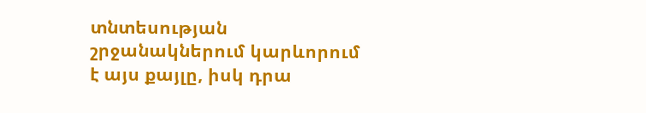տնտեսության շրջանակներում կարևորում է այս քայլը, իսկ դրա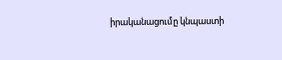իրականացումը կնպաստի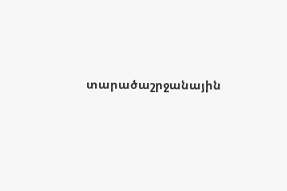տարածաշրջանային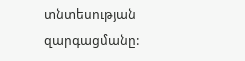տնտեսության զարգացմանը: